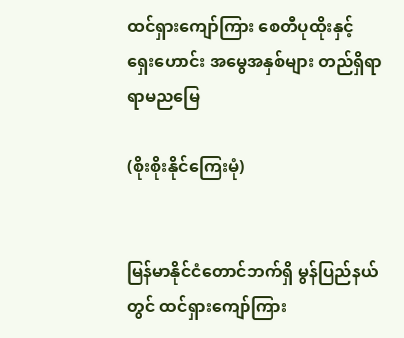ထင်ရှားကျော်ကြား စေတီပုထိုးနှင့် ရှေးဟောင်း အမွေအနှစ်များ တည်ရှိရာ ရာမညမြေ

(စိုးစိုးနိုင်ကြေးမုံ)


မြန်မာနိုင်ငံတောင်ဘက်ရှိ မွန်ပြည်နယ်တွင် ထင်ရှားကျော်ကြား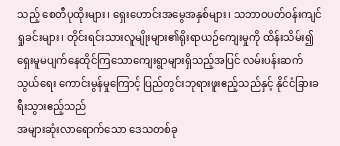သည့် စေတီပုထိုးများ၊ ရှေးဟောင်းအမွေအနှစ်များ၊ သဘာဝပတ်ဝန်းကျင်ရှုခင်းများ၊ တိုင်းရင်းသားလူမျိုးများ၏ရိုးရာယဉ်ကျေးမှုကို ထိန်းသိမ်း၍ ရှေးမူမပျက်နေထိုင်ကြသောကျေးရွာများရှိသည့်အပြင် လမ်းပန်းဆက်သွယ်ရေး ကောင်းမွန်မှုကြောင့် ပြည်တွင်းဘုရားဖူးဧည့်သည်နှင့် နိုင်ငံခြားခရီးသွားဧည့်သည်
အများဆုံးလာရောက်သော ဒေသတစ်ခု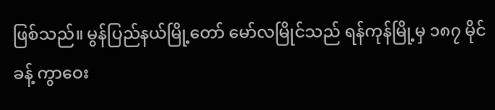ဖြစ်သည်။ မွန်ပြည်နယ်မြို့တော် မော်လမြိုင်သည် ရန်ကုန်မြို့မှ ၁၈၇ မိုင်ခန့် ကွာဝေး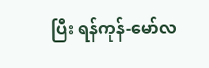ပြီး ရန်ကုန်-မော်လ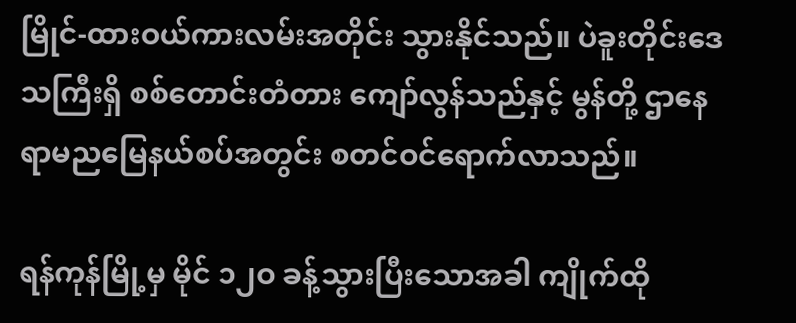မြိုင်-ထားဝယ်ကားလမ်းအတိုင်း သွားနိုင်သည်။ ပဲခူးတိုင်းဒေသကြီးရှိ စစ်တောင်းတံတား ကျော်လွန်သည်နှင့် မွန်တို့ ဌာနေ ရာမညမြေနယ်စပ်အတွင်း စတင်ဝင်ရောက်လာသည်။

ရန်ကုန်မြို့မှ မိုင် ၁၂ဝ ခန့်သွားပြီးသောအခါ ကျိုက်ထို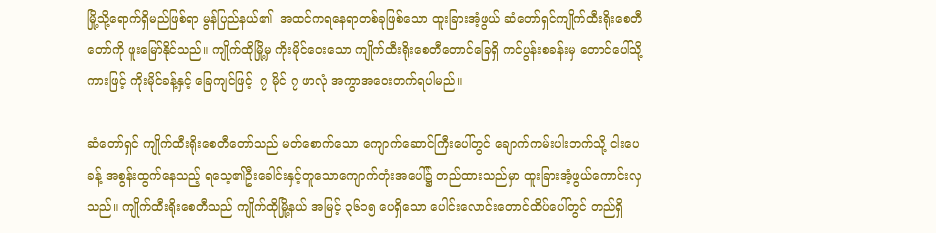မြို့သို့ရောက်ရှိမည်ဖြစ်ရာ မွန်ပြည်နယ်၏  အထင်ကရနေရာတစ်ခုဖြစ်သော ထူးခြားအံ့ဖွယ် ဆံတော်ရှင်ကျိုက်ထီးရိုးစေတီတော်ကို ဖူးမြော်နိုင်သည်။ ကျိုက်ထိုမြို့မှ ကိုးမိုင်ဝေးသော ကျိုက်ထီးရိုးစေတီတောင်ခြေရှိ ကင်ပွန်းစခန်းမှ တောင်ပေါ်သို့ ကားဖြင့် ကိုးမိုင်ခန့်နှင့် ခြေကျင်ဖြင့်  ၇ မိုင် ၇ ဖာလုံ အကွာအဝေးတက်ရပါမည်။

ဆံတော်ရှင် ကျိုက်ထီးရိုးစေတီတော်သည် မတ်စောက်သော ကျောက်ဆောင်ကြီးပေါ်တွင် ချောက်ကမ်းပါးဘက်သို့ ငါးပေခန့် အစွန်းထွက်နေသည့် ရသေ့၏ဦးခေါင်းနှင့်တူသောကျောက်တုံးအပေါ်၌ တည်ထားသည်မှာ ထူးခြားအံ့ဖွယ်ကောင်းလှသည်။ ကျိုက်ထီးရိုးစေတီသည် ကျိုက်ထိုမြို့နယ် အမြင့် ၃၆၁၅ ပေရှိသော ပေါင်းလောင်းတောင်ထိပ်ပေါ်တွင် တည်ရှိ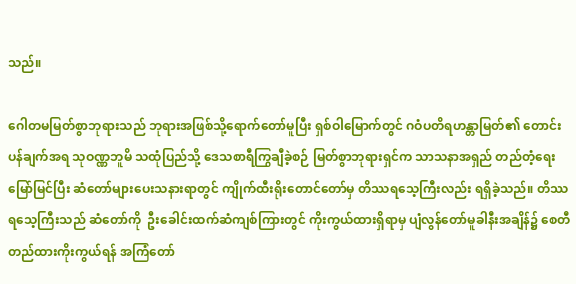သည်။

ဂေါတမမြတ်စွာဘုရားသည် ဘုရားအဖြစ်သို့ရောက်တော်မူပြီး ရှစ်ဝါမြောက်တွင် ဂဝံပတိရဟန္တာမြတ်၏ တောင်းပန်ချက်အရ သုဝဏ္ဏဘူမိ သထုံပြည်သို့ ဒေသစာရီကြွချီခဲ့စဉ် မြတ်စွာဘုရားရှင်က သာသနာအရှည် တည်တံ့ရေးမြော်မြင်ပြီး ဆံတော်များပေးသနားရာတွင် ကျိုက်ထီးရိုးတောင်တော်မှ တိဿရသေ့ကြီးလည်း ရရှိခဲ့သည်။ တိဿရသေ့ကြီးသည် ဆံတော်ကို  ဦးခေါင်းထက်ဆံကျစ်ကြားတွင် ကိုးကွယ်ထားရှိရာမှ ပျံလွန်တော်မူခါနီးအချိန်၌ စေတီတည်ထားကိုးကွယ်ရန် အကြံတော်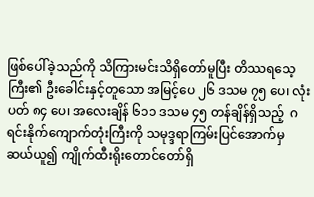ဖြစ်ပေါ်ခဲ့သည်ကို သိကြားမင်းသိရှိတော်မူပြီး တိဿရသေ့ကြီး၏ ဦးခေါင်းနှင့်တူသော အမြင့်ပေ ၂၆ ဒသမ ၇၅ ပေ၊ လုံးပတ် ၈၄ ပေ၊ အလေးချိန် ၆၁၁ ဒသမ ၄၅ တန်ချိန်ရှိသည့်  ဂရင်းနိုက်ကျောက်တုံးကြီးကို သမုဒ္ဒရာကြမ်းပြင်အောက်မှ ဆယ်ယူ၍ ကျိုက်ထီးရိုးတောင်တော်ရှိ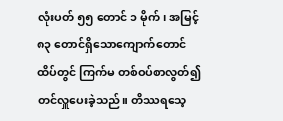လုံးပတ် ၅၅ တောင် ၁ မိုက်၊ အမြင့် ၈၃ တောင်ရှိသောကျောက်တောင်ထိပ်တွင် ကြက်မ တစ်ဝပ်စာလွတ်၍ တင်လှူပေးခဲ့သည်။ တိဿရသေ့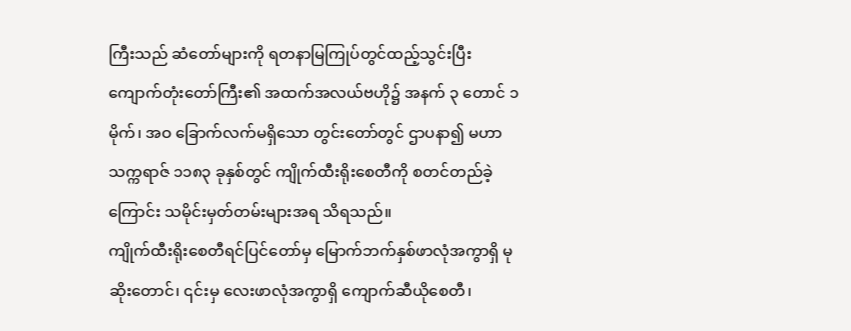ကြီးသည် ဆံတော်များကို ရတနာမြကြုပ်တွင်ထည့်သွင်းပြီး ကျောက်တုံးတော်ကြီး၏ အထက်အလယ်ဗဟို၌ အနက် ၃ တောင် ၁ မိုက်၊ အဝ ခြောက်လက်မရှိသော တွင်းတော်တွင် ဌာပနာ၍ မဟာသက္ကရာဇ် ၁၁၈၃ ခုနှစ်တွင် ကျိုက်ထီးရိုးစေတီကို စတင်တည်ခဲ့ကြောင်း သမိုင်းမှတ်တမ်းများအရ သိရသည်။
ကျိုက်ထီးရိုးစေတီရင်ပြင်တော်မှ မြောက်ဘက်နှစ်ဖာလုံအကွာရှိ မုဆိုးတောင်၊ ၎င်းမှ လေးဖာလုံအကွာရှိ ကျောက်ဆီယိုစေတီ၊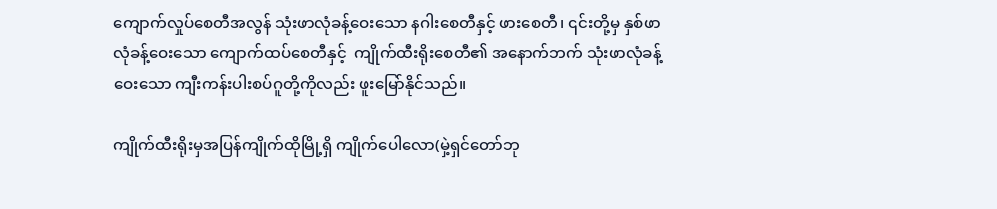ကျောက်လှုပ်စေတီအလွန် သုံးဖာလုံခန့်ဝေးသော နဂါးစေတီနှင့် ဖားစေတီ၊ ၎င်းတို့မှ နှစ်ဖာလုံခန့်ဝေးသော ကျောက်ထပ်စေတီနှင့်  ကျိုက်ထီးရိုးစေတီ၏ အနောက်ဘက် သုံးဖာလုံခန့်ဝေးသော ကျီးကန်းပါးစပ်ဂူတို့ကိုလည်း ဖူးမြော်နိုင်သည်။

ကျိုက်ထီးရိုးမှအပြန်ကျိုက်ထိုမြို့ရှိ ကျိုက်ပေါလော(မှဲ့ရှင်တော်ဘု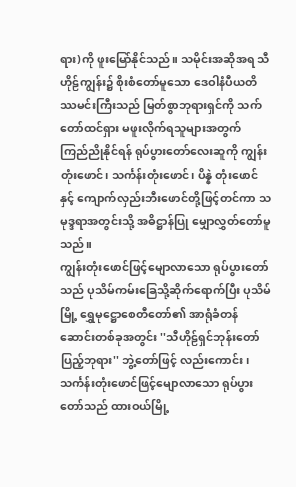ရား)ကို ဖူးမြော်နိုင်သည်။ သမိုင်းအဆိုအရ သီဟိုဠ်ကျွန်း၌ စိုးစံတော်မူသော ဒေဝါနံပီယတိဿမင်းကြီးသည် မြတ်စွာဘုရားရှင်ကို သက်တော်ထင်ရှား မဖူးလိုက်ရသူများအတွက် ကြည်ညိုနိုင်ရန် ရုပ်ပွားတော်လေးဆူကို ကျွန်းတုံးဖောင်၊ သင်္ကန်းတုံးဖောင်၊ ပိန္နဲ တုံးဖောင်နှင့် ကျောက်လှည်းဘီးဖောင်တို့ဖြင့်တင်ကာ သမုဒ္ဒရာအတွင်းသို့ အဓိဋ္ဌာန်ပြု မျှောလွှတ်တော်မူသည်။
ကျွန်းတုံးဖောင်ဖြင့်မျောလာသော ရုပ်ပွားတော်သည် ပုသိမ်ကမ်းခြေသို့ဆိုက်ရောက်ပြီး ပုသိမ်မြို့ ရွှေမုဋ္ဌောစေတီတော်၏ အာရုံခံတန်ဆောင်းတစ်ခုအတွင်း ''သီဟိုဠ်ရှင်ဘုန်းတော်ပြည့်ဘုရား'' ဘွဲ့တော်ဖြင့် လည်းကောင်း၊ သင်္ကန်းတုံးဖောင်ဖြင့်မျောလာသော ရုပ်ပွားတော်သည် ထားဝယ်မြို့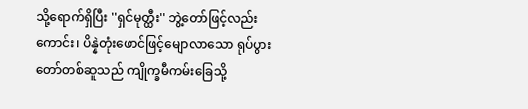သို့ရောက်ရှိပြီး ''ရှင်မုတ္ထီး'' ဘွဲ့တော်ဖြင့်လည်းကောင်း၊ ပိန္နဲတုံးဖောင်ဖြင့်မျောလာသော ရုပ်ပွားတော်တစ်ဆူသည် ကျိုက္ခမီကမ်းခြေသို့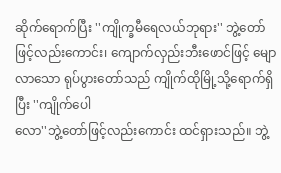ဆိုက်ရောက်ပြီး ''ကျိုက္ခမီရေလယ်ဘုရား'' ဘွဲ့တော်ဖြင့်လည်းကောင်း၊ ကျောက်လှည်းဘီးဖောင်ဖြင့် မျောလာသော ရုပ်ပွားတော်သည် ကျိုက်ထိုမြို့သို့ရောက်ရှိပြီး ''ကျိုက်ပေါ
လော''ဘွဲ့တော်ဖြင့်လည်းကောင်း ထင်ရှားသည်။ ဘွဲ့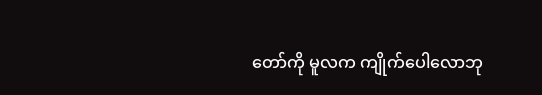တော်ကို မူလက ကျိုက်ပေါလောဘု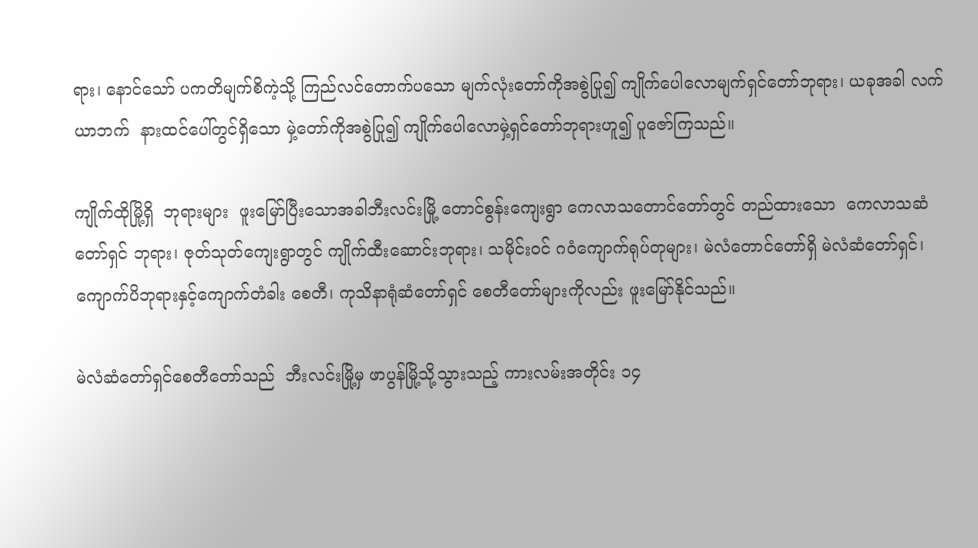ရား၊ နောင်သော် ပကတိမျက်စိကဲ့သို့ ကြည်လင်တောက်ပသော မျက်လုံးတော်ကိုအစွဲပြု၍ ကျိုက်ပေါလောမျက်ရှင်တော်ဘုရား၊ ယခုအခါ လက်ယာဘက်  နားထင်ပေါ်တွင်ရှိသော မှဲ့တော်ကိုအစွဲပြု၍ ကျိုက်ပေါလောမှဲ့ရှင်တော်ဘုရားဟူ၍ ပူဇော်ကြသည်။

ကျိုက်ထိုမြို့ရှိ  ဘုရားများ  ဖူးမြော်ပြီးသောအခါဘီးလင်းမြို့ တောင်စွန်းကျေးရွာ ကေလာသတောင်တော်တွင် တည်ထားသော  ကေလာသဆံတော်ရှင် ဘုရား၊ ဇုတ်သုတ်ကျေးရွာတွင် ကျိုက်ထီးဆောင်းဘုရား၊ သမိုင်းဝင် ဂဝံကျောက်ရုပ်တုများ၊ မဲလံတောင်တော်ရှိ မဲလံဆံတော်ရှင်၊ ကျောက်ပိဘုရားနှင့်ကျောက်တံခါး စေတီ၊ ကုသိနာရုံဆံတော်ရှင် စေတီတော်များကိုလည်း ဖူးမြော်နိုင်သည်။

မဲလံဆံတော်ရှင်စေတီတော်သည်  ဘီးလင်းမြို့မှ ဖာပွန်မြို့သို့သွားသည့် ကားလမ်းအတိုင်း ၁၄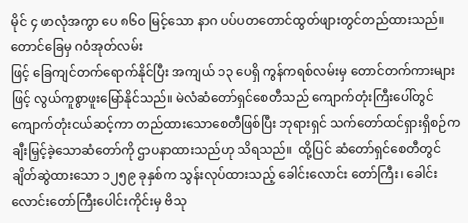မိုင် ၄ ဖာလုံအကွာ ပေ ၈၆ဝ မြင့်သော နာဂ ပပ်ပတတောင်ထွတ်ဖျားတွင်တည်ထားသည်။ တောင်ခြေမှ ဂဝံအုတ်လမ်း
ဖြင့် ခြေကျင်တက်ရောက်နိုင်ပြီး အကျယ် ၁၃ ပေရှိ ကွန်ကရစ်လမ်းမှ တောင်တက်ကားများဖြင့် လွယ်ကူစွာဖူးမြော်နိုင်သည်။ မဲလံဆံတော်ရှင်စေတီသည် ကျောက်တုံးကြီးပေါ်တွင် ကျောက်တုံးငယ်ဆင့်ကာ တည်ထားသောစေတီဖြစ်ပြီး ဘုရားရှင် သက်တော်ထင်ရှားရှိစဉ်က ချီးမြှင့်ခဲ့သောဆံတော်ကို ဌာပနာထားသည်ဟု သိရသည်။  ထို့ပြင် ဆံတော်ရှင်စေတီတွင် ချိတ်ဆွဲထားသော ၁၂၅၉ ခုနှစ်က သွန်းလုပ်ထားသည့် ခေါင်းလောင်း တော်ကြီး၊ ခေါင်းလောင်းတော်ကြီးပေါင်းကိုင်းမှ ဗိသု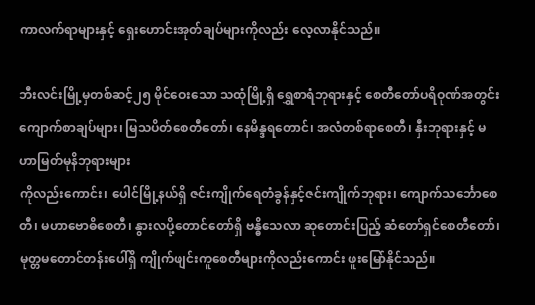ကာလက်ရာများနှင့် ရှေးဟောင်းအုတ်ချပ်များကိုလည်း လေ့လာနိုင်သည်။

ဘီးလင်းမြို့မှတစ်ဆင့်၂၅ မိုင်ဝေးသော သထုံမြို့ရှိ ရွှေစာရံဘုရားနှင့် စေတီတော်ပရိဝုဏ်အတွင်း ကျောက်စာချပ်များ၊ မြသပိတ်စေတီတော်၊ နေမိန္ဒရတောင်၊ အလံတစ်ရာစေတီ၊ နှီးဘုရားနှင့် မဟာမြတ်မုနိဘုရားများ
ကိုလည်းကောင်း၊ ပေါင်မြို့နယ်ရှိ ဇင်းကျိုက်ရေတံခွန်နှင့်ဇင်းကျိုက်ဘုရား၊ ကျောက်သင်္ဘောစေတီ၊ မဟာဗောဓိစေတီ၊ နွားလပို့တောင်တော်ရှိ ဗန္ဓိသေလာ ဆုတောင်းပြည့် ဆံတော်ရှင်စေတီတော်၊ မုတ္တမတောင်တန်းပေါ်ရှိ ကျိုက်ဖျင်းကူစေတီများကိုလည်းကောင်း ဖူးမြော်နိုင်သည်။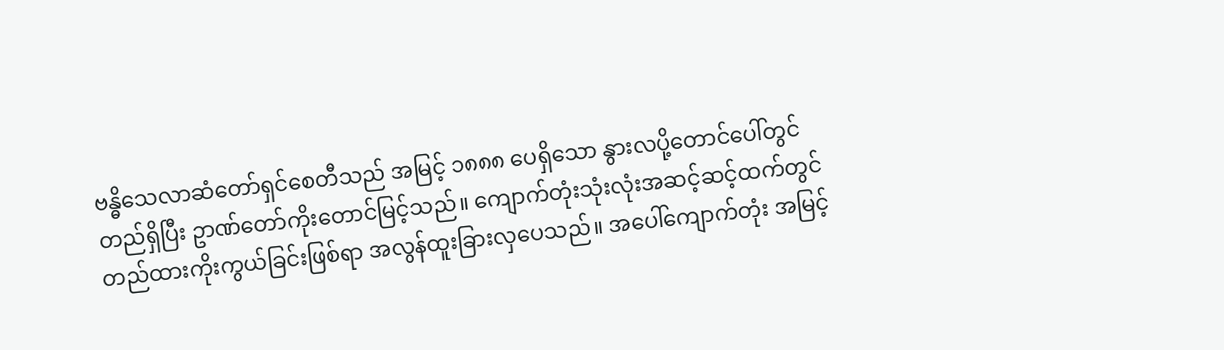ဗန္ဓိသေလာဆံတော်ရှင်စေတီသည် အမြင့် ၁၈၈၈ ပေရှိသော နွားလပို့တောင်ပေါ်တွင် တည်ရှိပြီး ဥာဏ်တော်ကိုးတောင်မြင့်သည်။ ကျောက်တုံးသုံးလုံးအဆင့်ဆင့်ထက်တွင် တည်ထားကိုးကွယ်ခြင်းဖြစ်ရာ အလွန်ထူးခြားလှပေသည်။ အပေါ်ကျောက်တုံး အမြင့်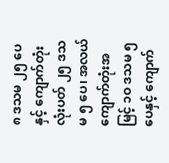၈ ဒသမ ၂၅ ပေနှင့် ကျောက်တုံးလုံးပတ် ၂၅ ဒသမ ၅ ပေ၊ အလယ် ကျောက်တုံးအမြင့် ၁ဝ ဒသမ ၅ ပေနှင့် ကျောက်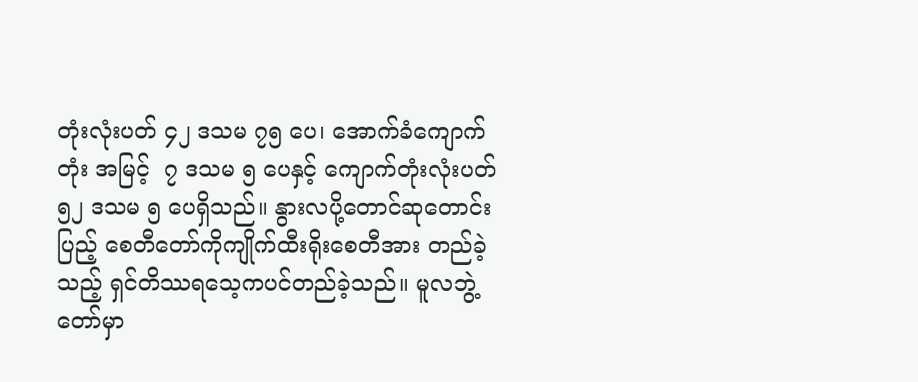တုံးလုံးပတ် ၄၂ ဒသမ ၇၅ ပေ၊ အောက်ခံကျောက်တုံး အမြင့်  ၇ ဒသမ ၅ ပေနှင့် ကျောက်တုံးလုံးပတ် ၅၂ ဒသမ ၅ ပေရှိသည်။ နွားလပို့တောင်ဆုတောင်းပြည့် စေတီတော်ကိုကျိုက်ထီးရိုးစေတီအား တည်ခဲ့သည့် ရှင်တိဿရသေ့ကပင်တည်ခဲ့သည်။ မူလဘွဲ့တော်မှာ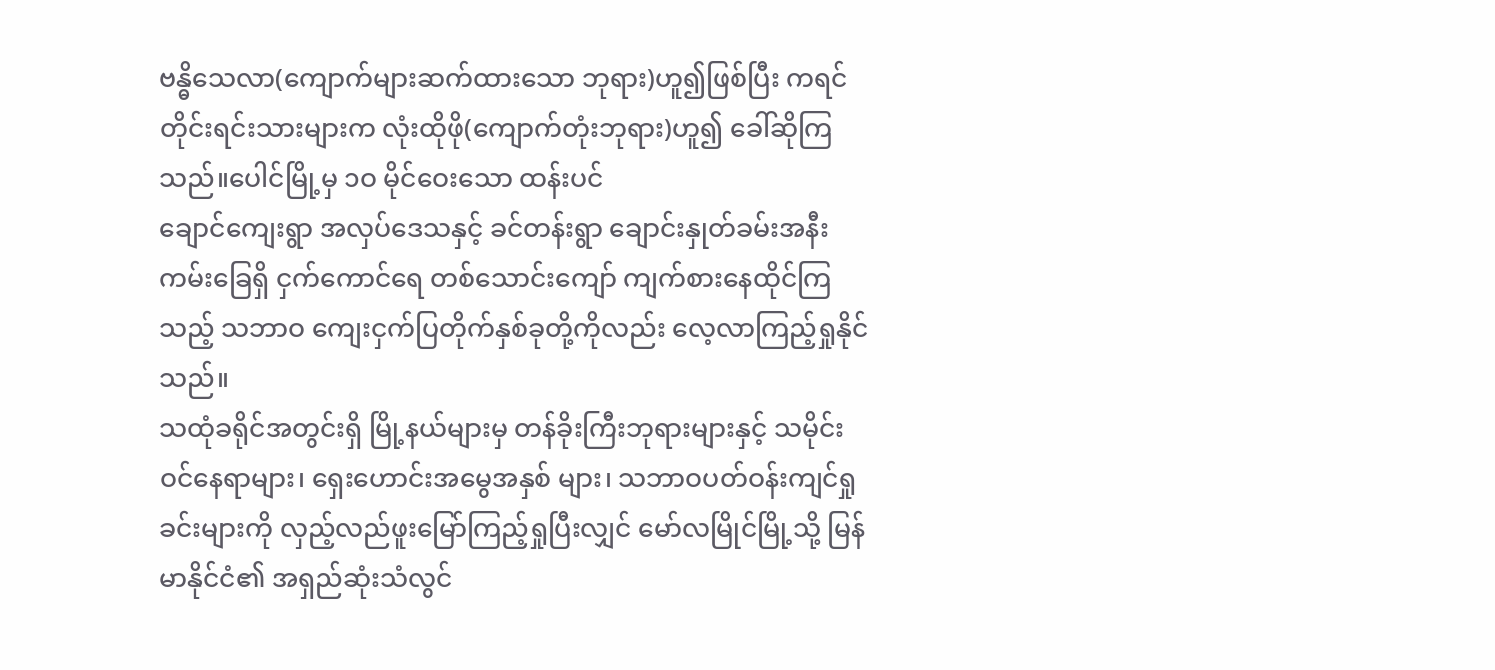ဗန္ဓိသေလာ(ကျောက်များဆက်ထားသော ဘုရား)ဟူ၍ဖြစ်ပြီး ကရင်တိုင်းရင်းသားများက လုံးထိုဖို(ကျောက်တုံးဘုရား)ဟူ၍ ခေါ်ဆိုကြသည်။ပေါင်မြို့မှ ၁ဝ မိုင်ဝေးသော ထန်းပင်
ချောင်ကျေးရွာ အလှပ်ဒေသနှင့် ခင်တန်းရွာ ချောင်းနှုတ်ခမ်းအနီး ကမ်းခြေရှိ ငှက်ကောင်ရေ တစ်သောင်းကျော် ကျက်စားနေထိုင်ကြသည့် သဘာဝ ကျေးငှက်ပြတိုက်နှစ်ခုတို့ကိုလည်း လေ့လာကြည့်ရှုနိုင်သည်။
သထုံခရိုင်အတွင်းရှိ မြို့နယ်များမှ တန်ခိုးကြီးဘုရားများနှင့် သမိုင်းဝင်နေရာများ၊ ရှေးဟောင်းအမွေအနှစ် များ၊ သဘာဝပတ်ဝန်းကျင်ရှုခင်းများကို လှည့်လည်ဖူးမြော်ကြည့်ရှုပြီးလျှင် မော်လမြိုင်မြို့သို့ မြန်မာနိုင်ငံ၏ အရှည်ဆုံးသံလွင်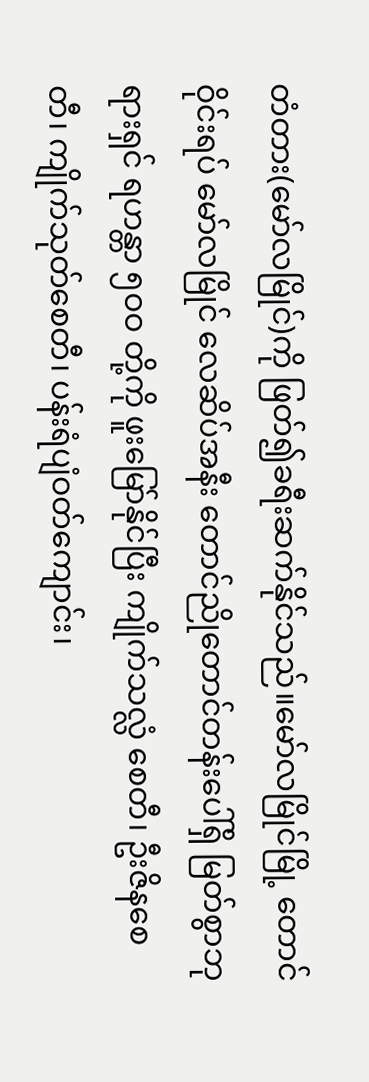တံတား(မော်လမြိုင်)ကို ဖြတ်၍ခရီးဆက်နိုင်သည်။မော်လမြိုင်မြို့ တောင်ဝိုင်းရပ် မော်လမြိုင် လေဆိပ်အနီး တောင်ညိုတောင်တန်းပေါ်ရှိ မြတ်စွာဘုရားရှင် ရဟန္တာ ၅ဝဝ တို့ကို ဖူးမြော်နိုင်ပြီး ကျိုက်သလ္လံ စေတီ၊ ဦးဇိနစေတီ၊ ကျိုက်သုတ်စေတီ၊ ပန်းရံပျံဝတ်ကျောင်း၊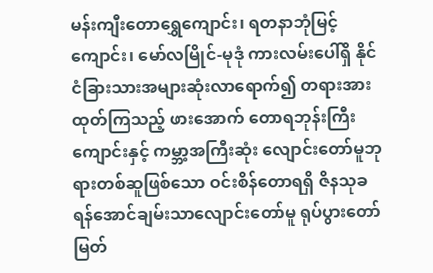မန်းကျီးတောရွှေကျောင်း၊ ရတနာဘုံမြင့်ကျောင်း၊ မော်လမြိုင်-မုဒုံ ကားလမ်းပေါ်ရှိ နိုင်ငံခြားသားအများဆုံးလာရောက်၍ တရားအားထုတ်ကြသည့် ဖားအောက် တောရဘုန်းကြီးကျောင်းနှင့် ကမ္ဘာ့အကြီးဆုံး လျောင်းတော်မူဘုရားတစ်ဆူဖြစ်သော ဝင်းစိန်တောရရှိ ဇိနသုခ ရန်အောင်ချမ်းသာလျောင်းတော်မူ ရုပ်ပွားတော်မြတ်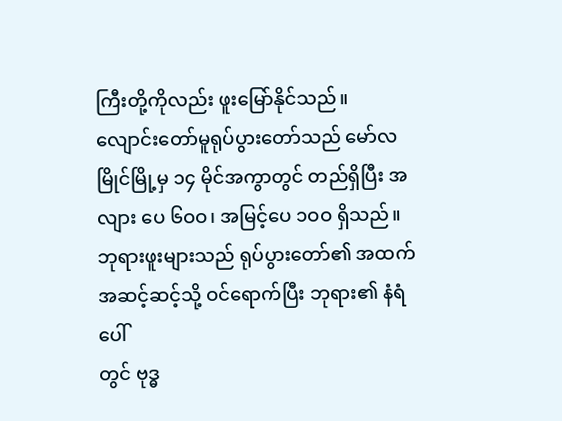ကြီးတို့ကိုလည်း ဖူးမြော်နိုင်သည်။
လျောင်းတော်မူရုပ်ပွားတော်သည် မော်လမြိုင်မြို့မှ ၁၄ မိုင်အကွာတွင် တည်ရှိပြီး အလျား ပေ ၆ဝဝ၊ အမြင့်ပေ ၁ဝဝ ရှိသည်။ ဘုရားဖူးများသည် ရုပ်ပွားတော်၏ အထက်အဆင့်ဆင့်သို့ ဝင်ရောက်ပြီး ဘုရား၏ နံရံပေါ်
တွင် ဗုဒ္ဓ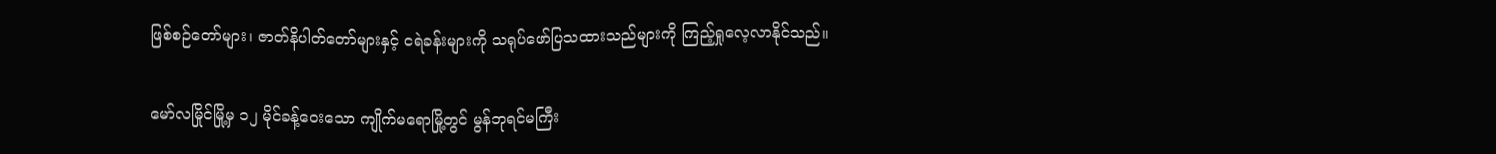ဖြစ်စဉ်တော်များ၊ ဇာတ်နိပါတ်တော်များနှင့် ငရဲခန်းများကို သရုပ်ဖော်ပြသထားသည်များကို ကြည့်ရှုလေ့လာနိုင်သည်။

မော်လမြိုင်မြို့မှ ၁၂ မိုင်ခန့်ဝေးသော ကျိုက်မရောမြို့တွင် မွန်ဘုရင်မကြီး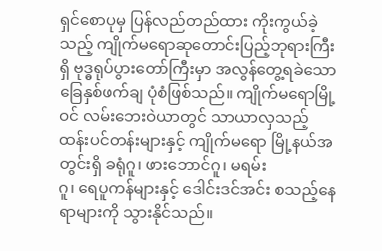ရှင်စောပုမှ ပြန်လည်တည်ထား ကိုးကွယ်ခဲ့သည့် ကျိုက်မရောဆုတောင်းပြည့်ဘုရားကြီးရှိ ဗုဒ္ဓရုပ်ပွားတော်ကြီးမှာ အလွန်တွေ့ရခဲသော ခြေနှစ်ဖက်ချ ပုံစံဖြစ်သည်။ ကျိုက်မရောမြို့ဝင် လမ်းဘေးဝဲယာတွင် သာယာလှသည့် ထန်းပင်တန်းများနှင့် ကျိုက်မရော မြို့နယ်အတွင်းရှိ ခရုံဂူ၊ ဖားဘောင်ဂူ၊ မရမ်း
ဂူ၊ ရေပူကန်များနှင့် ဒေါင်းဒင်အင်း စသည့်နေရာများကို သွားနိုင်သည်။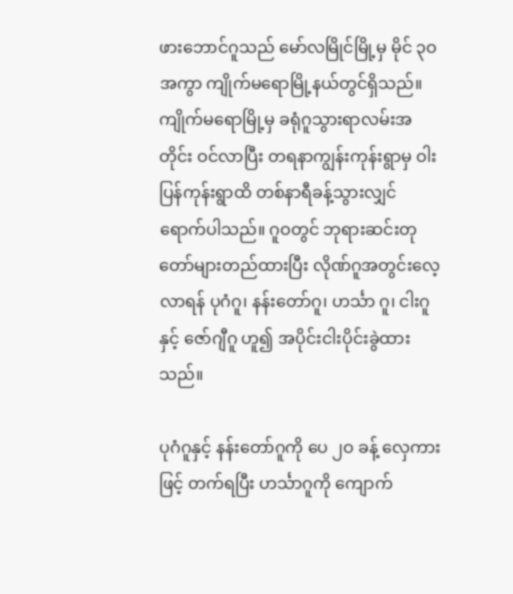ဖားဘောင်ဂူသည် မော်လမြိုင်မြို့မှ မိုင် ၃ဝ အကွာ ကျိုက်မရောမြို့နယ်တွင်ရှိသည်။ ကျိုက်မရောမြို့မှ ခရုံဂူသွားရာလမ်းအတိုင်း ဝင်လာပြီး တရနာကျွန်းကုန်းရွာမှ ဝါးပြန်ကုန်းရွာထိ တစ်နာရီခန့်သွားလျှင် ရောက်ပါသည်။ ဂူဝတွင် ဘုရားဆင်းတုတော်များတည်ထားပြီး လိုဏ်ဂူအတွင်းလေ့လာရန် ပုဂံဂူ၊ နန်းတော်ဂူ၊ ဟင်္သာ ဂူ၊ ငါးဂူနှင့် ဇော်ဂျီဂူ ဟူ၍ အပိုင်းငါးပိုင်းခွဲထားသည်။

ပုဂံဂူနှင့် နန်းတော်ဂူကို ပေ ၂ဝ ခန့် လှေကားဖြင့် တက်ရပြီး ဟင်္သာဂူကို ကျောက်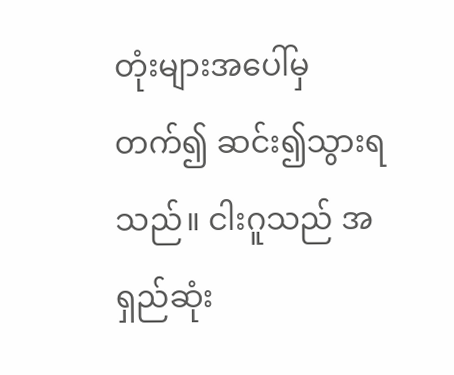တုံးများအပေါ်မှတက်၍ ဆင်း၍သွားရသည်။ ငါးဂူသည် အရှည်ဆုံး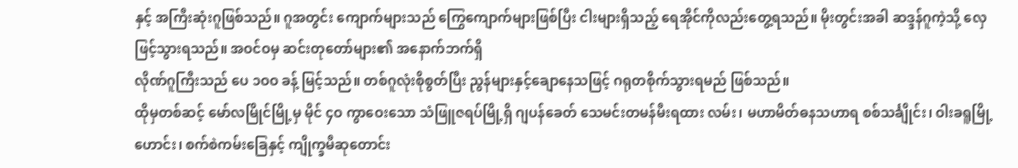နှင့် အကြီးဆုံးဂူဖြစ်သည်။ ဂူအတွင်း ကျောက်များသည် ကြွေကျောက်များဖြစ်ပြီး ငါးများရှိသည့် ရေအိုင်ကိုလည်းတွေ့ရသည်။ မိုးတွင်းအခါ ဆဒ္ဒန်ဂူကဲ့သို့ လှေဖြင့်သွားရသည်။ အဝင်ဝမှ ဆင်းတုတော်များ၏ အနောက်ဘက်ရှိ
လိုဏ်ဂူကြီးသည် ပေ ၁ဝဝ ခန့် မြင့်သည်။ တစ်ဂူလုံးစိုစွတ်ပြီး ညွန်များနှင့်ချောနေသဖြင့် ဂရုတစိုက်သွားရမည် ဖြစ်သည်။
ထိုမှတစ်ဆင့် မော်လမြိုင်မြို့မှ မိုင် ၄ဝ ကွာဝေးသော သံဖြူဇရပ်မြို့ရှိ ဂျပန်ခေတ် သေမင်းတမန်မီးရထား လမ်း၊ မဟာမိတ်ဓနသဟာရ စစ်သင်္ချိုင်း၊ ဝါးခရူမြို့ဟောင်း၊ စက်စဲကမ်းခြေနှင့် ကျိုက္ခမီဆုတောင်း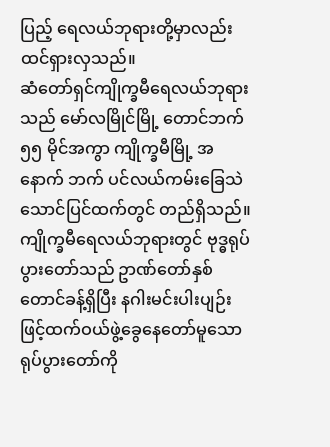ပြည့် ရေလယ်ဘုရားတို့မှာလည်း ထင်ရှားလှသည်။
ဆံတော်ရှင်ကျိုက္ခမီရေလယ်ဘုရားသည် မော်လမြိုင်မြို့ တောင်ဘက် ၅၅ မိုင်အကွာ ကျိုက္ခမီမြို့ အနောက် ဘက် ပင်လယ်ကမ်းခြေသဲသောင်ပြင်ထက်တွင် တည်ရှိသည်။ကျိုက္ခမီရေလယ်ဘုရားတွင် ဗုဒ္ဓရုပ်ပွားတော်သည် ဥာဏ်တော်နှစ်တောင်ခန့်ရှိပြီး နဂါးမင်းပါးပျဉ်းဖြင့်ထက်ဝယ်ဖွဲ့ခွေနေတော်မူသော ရုပ်ပွားတော်ကို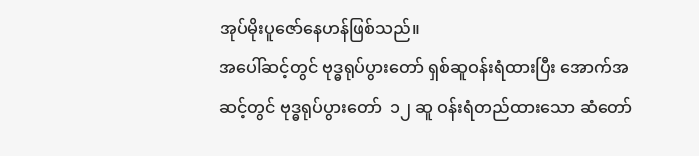အုပ်မိုးပူဇော်နေဟန်ဖြစ်သည်။
အပေါ်ဆင့်တွင် ဗုဒ္ဓရုပ်ပွားတော် ရှစ်ဆူဝန်းရံထားပြီး အောက်အဆင့်တွင် ဗုဒ္ဓရုပ်ပွားတော်  ၁၂ ဆူ ဝန်းရံတည်ထားသော ဆံတော်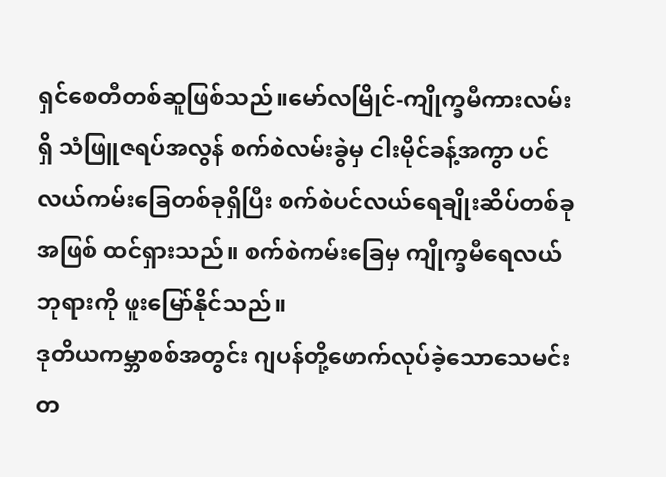ရှင်စေတီတစ်ဆူဖြစ်သည်။မော်လမြိုင်-ကျိုက္ခမီကားလမ်းရှိ သံဖြူဇရပ်အလွန် စက်စဲလမ်းခွဲမှ ငါးမိုင်ခန့်အကွာ ပင်လယ်ကမ်းခြေတစ်ခုရှိပြီး စက်စဲပင်လယ်ရေချိုးဆိပ်တစ်ခုအဖြစ် ထင်ရှားသည်။ စက်စဲကမ်းခြေမှ ကျိုက္ခမီရေလယ်ဘုရားကို ဖူးမြော်နိုင်သည်။
ဒုတိယကမ္ဘာစစ်အတွင်း ဂျပန်တို့ဖောက်လုပ်ခဲ့သောသေမင်းတ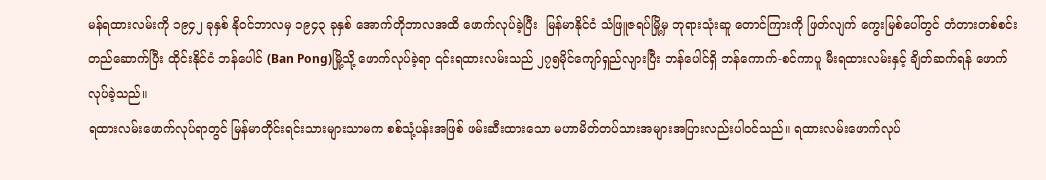မန်ရထားလမ်းကို ၁၉၄၂ ခုနှစ် နိုဝင်ဘာလမှ ၁၉၄၃ ခုနှစ် အောက်တိုဘာလအထိ ဖောက်လုပ်ခဲ့ပြီး  မြန်မာနိုင်ငံ သံဖြူဇရပ်မြို့မှ ဘုရားသုံးဆူ တောင်ကြားကို ဖြတ်လျက် ကွေးမြစ်ပေါ်တွင် တံတားတစ်စင်းတည်ဆောက်ပြီး ထိုင်းနိုင်ငံ ဘန်ပေါင် (Ban Pong)မြို့သို့ ဖောက်လုပ်ခဲ့ရာ ၎င်းရထားလမ်းသည် ၂၇၅မိုင်ကျော်ရှည်လျားပြီး ဘန်ပေါင်ရှိ ဘန်ကောက်-စင်ကာပူ မီးရထားလမ်းနှင့် ချိတ်ဆက်ရန် ဖောက်လုပ်ခဲ့သည်။
ရထားလမ်းဖောက်လုပ်ရာတွင် မြန်မာတိုင်းရင်းသားများသာမက စစ်သုံ့ပန်းအဖြစ် ဖမ်းဆီးထားသော မဟာမိတ်တပ်သားအများအပြားလည်းပါဝင်သည်။ ရထားလမ်းဖောက်လုပ်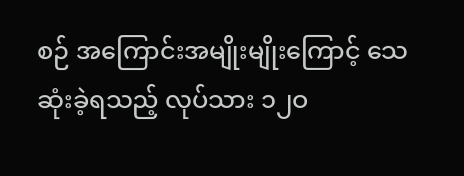စဉ် အကြောင်းအမျိုးမျိုးကြောင့် သေဆုံးခဲ့ရသည့် လုပ်သား ၁၂ဝ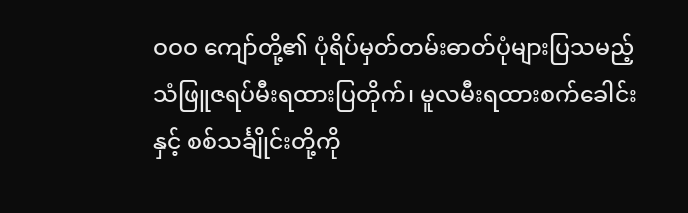ဝဝဝ ကျော်တို့၏ ပုံရိပ်မှတ်တမ်းဓာတ်ပုံများပြသမည့် သံဖြူဇရပ်မီးရထားပြတိုက်၊ မူလမီးရထားစက်ခေါင်းနှင့် စစ်သင်္ချိုင်းတို့ကို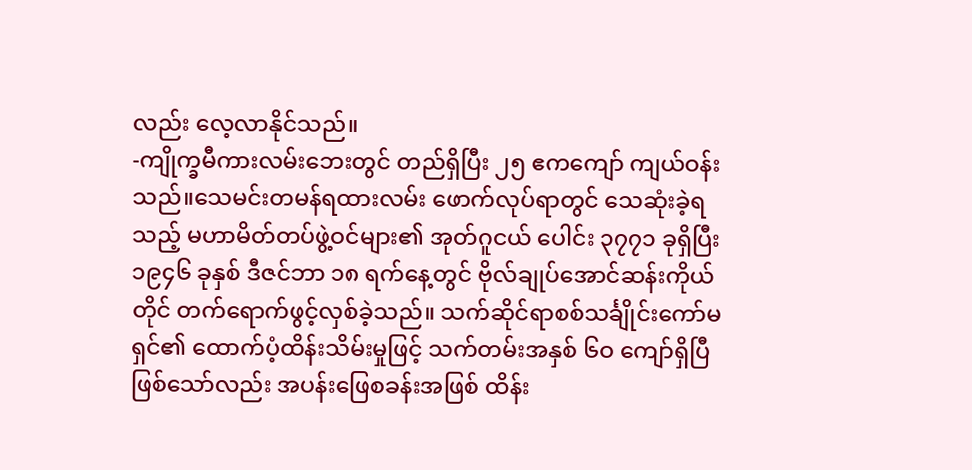လည်း လေ့လာနိုင်သည်။
-ကျိုက္ခမီကားလမ်းဘေးတွင် တည်ရှိပြီး ၂၅ ဧကကျော် ကျယ်ဝန်းသည်။သေမင်းတမန်ရထားလမ်း ဖောက်လုပ်ရာတွင် သေဆုံးခဲ့ရသည့် မဟာမိတ်တပ်ဖွဲ့ဝင်များ၏ အုတ်ဂူငယ် ပေါင်း ၃၇၇၁ ခုရှိပြီး ၁၉၄၆ ခုနှစ် ဒီဇင်ဘာ ၁၈ ရက်နေ့တွင် ဗိုလ်ချုပ်အောင်ဆန်းကိုယ်တိုင် တက်ရောက်ဖွင့်လှစ်ခဲ့သည်။ သက်ဆိုင်ရာစစ်သင်္ချိုင်းကော်မရှင်၏ ထောက်ပံ့ထိန်းသိမ်းမှုဖြင့် သက်တမ်းအနှစ် ၆ဝ ကျော်ရှိပြီဖြစ်သော်လည်း အပန်းဖြေစခန်းအဖြစ် ထိန်း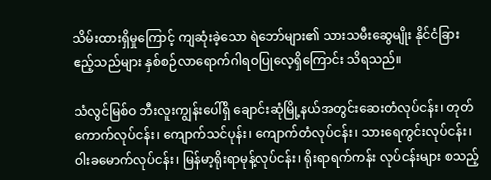သိမ်းထားရှိမှုကြောင့် ကျဆုံးခဲ့သော ရဲဘော်များ၏ သားသမီးဆွေမျိုး နိုင်ငံခြားဧည့်သည်များ နှစ်စဉ်လာရောက်ဂါရဝပြုလေ့ရှိကြောင်း သိရသည်။

သံလွင်မြစ်ဝ ဘီးလူးကျွန်းပေါ်ရှိ ချောင်းဆုံမြို့နယ်အတွင်းဆေးတံလုပ်ငန်း၊ တုတ်ကောက်လုပ်ငန်း၊ ကျောက်သင်ပုန်း၊ ကျောက်တံလုပ်ငန်း၊ သားရေကွင်းလုပ်ငန်း၊ ဝါးခမောက်လုပ်ငန်း၊ မြန်မာ့ရိုးရာမုန့်လုပ်ငန်း၊ ရိုးရာရက်ကန်း လုပ်ငန်းများ စသည့်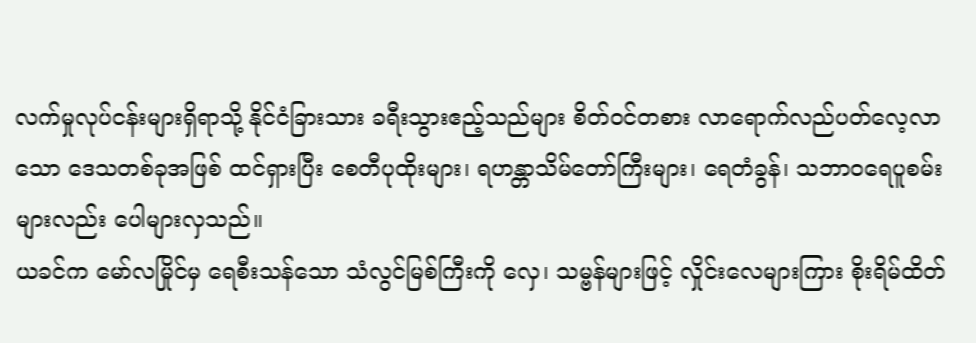လက်မှုလုပ်ငန်းများရှိရာသို့ နိုင်ငံခြားသား ခရီးသွားဧည့်သည်များ စိတ်ဝင်တစား လာရောက်လည်ပတ်လေ့လာသော ဒေသတစ်ခုအဖြစ် ထင်ရှားပြီး စေတီပုထိုးများ၊ ရဟန္တာသိမ်တော်ကြီးများ၊ ရေတံခွန်၊ သဘာဝရေပူစမ်းများလည်း ပေါများလှသည်။
ယခင်က မော်လမြိုင်မှ ရေစီးသန်သော သံလွင်မြစ်ကြီးကို လှေ၊ သမ္ဗန်များဖြင့် လှိုင်းလေများကြား စိုးရိမ်ထိတ်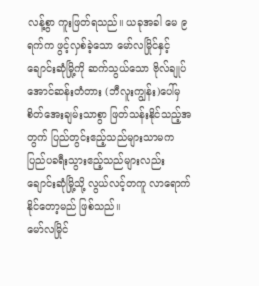လန့်စွာ ကူးဖြတ်ရသည်။ ယခုအခါ မေ ၉ ရက်က ဖွင့်လှစ်ခဲ့သော မော်လမြိုင်နှင့် ချောင်းဆုံမြို့ကို ဆက်သွယ်သော ဗိုလ်ချုပ်အောင်ဆန်းတံတား (ဘီလူးကျွန်း)ပေါ်မှ စိတ်အေးချမ်းသာစွာ ဖြတ်သန်းနိုင်သည့်အတွက် ပြည်တွင်းဧည့်သည်များသာမက ပြည်ပခရီးသွားဧည့်သည်များလည်း ချောင်းဆုံမြို့သို့ လွယ်လင့်တကူ လာရောက်နိုင်တော့မည် ဖြစ်သည်။
မော်လမြိုင်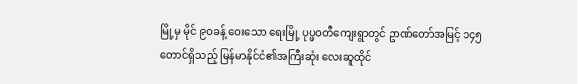မြို့မှ မိုင် ၉ဝခန့် ဝေးသော ရေးမြို့ ပုပ္ဖဝတီကျေးရွာတွင် ဥာဏ်တော်အမြင့် ၁၄၅ တောင်ရှိသည့် မြန်မာနိုင်ငံ၏အကြီးဆုံး လေးဆူထိုင်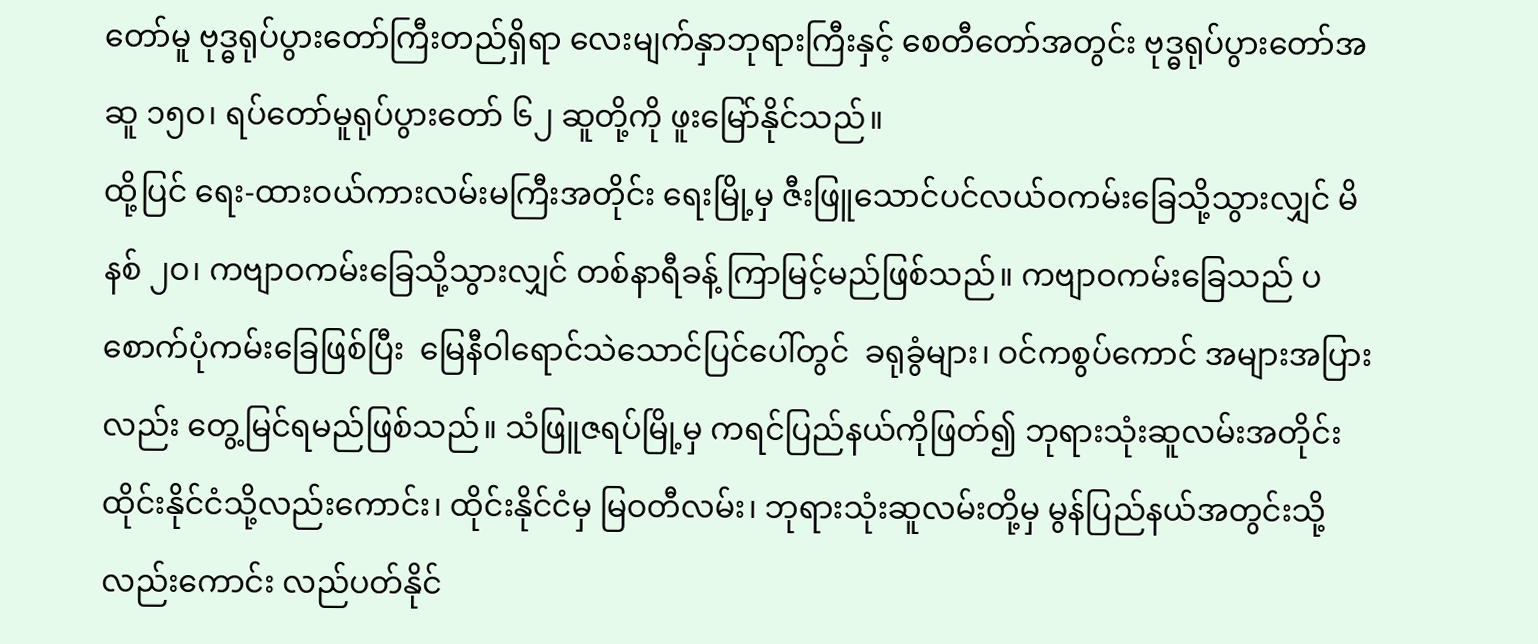တော်မူ ဗုဒ္ဓရုပ်ပွားတော်ကြီးတည်ရှိရာ လေးမျက်နှာဘုရားကြီးနှင့် စေတီတော်အတွင်း ဗုဒ္ဓရုပ်ပွားတော်အဆူ ၁၅ဝ၊ ရပ်တော်မူရုပ်ပွားတော် ၆၂ ဆူတို့ကို ဖူးမြော်နိုင်သည်။
ထို့ပြင် ရေး-ထားဝယ်ကားလမ်းမကြီးအတိုင်း ရေးမြို့မှ ဇီးဖြူသောင်ပင်လယ်ဝကမ်းခြေသို့သွားလျှင် မိနစ် ၂ဝ၊ ကဗျာဝကမ်းခြေသို့သွားလျှင် တစ်နာရီခန့် ကြာမြင့်မည်ဖြစ်သည်။ ကဗျာဝကမ်းခြေသည် ပစောက်ပုံကမ်းခြေဖြစ်ပြီး  မြေနီဝါရောင်သဲသောင်ပြင်ပေါ်တွင်  ခရုခွံများ၊ ဝင်ကစွပ်ကောင် အများအပြားလည်း တွေ့မြင်ရမည်ဖြစ်သည်။ သံဖြူဇရပ်မြို့မှ ကရင်ပြည်နယ်ကိုဖြတ်၍ ဘုရားသုံးဆူလမ်းအတိုင်း ထိုင်းနိုင်ငံသို့လည်းကောင်း၊ ထိုင်းနိုင်ငံမှ မြဝတီလမ်း၊ ဘုရားသုံးဆူလမ်းတို့မှ မွန်ပြည်နယ်အတွင်းသို့လည်းကောင်း လည်ပတ်နိုင်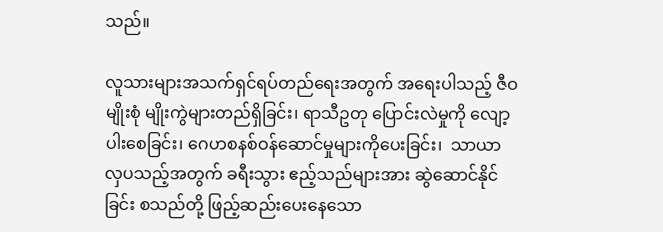သည်။

လူသားများအသက်ရှင်ရပ်တည်ရေးအတွက် အရေးပါသည့် ဇီဝမျိုးစုံ မျိုးကွဲများတည်ရှိခြင်း၊ ရာသီဥတု ပြောင်းလဲမှုကို လျော့ပါးစေခြင်း၊ ဂေဟစနစ်ဝန်ဆောင်မှုများကိုပေးခြင်း၊  သာယာလှပသည့်အတွက် ခရီးသွား ဧည့်သည်များအား ဆွဲဆောင်နိုင်ခြင်း စသည်တို့ ဖြည့်ဆည်းပေးနေသော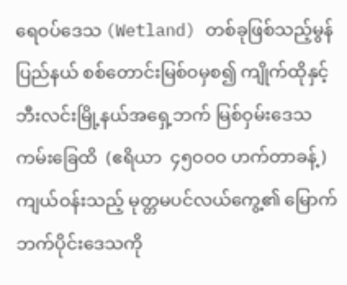ရေဝပ်ဒေသ (Wetland) တစ်ခုဖြစ်သည့်မွန်ပြည်နယ် စစ်တောင်းမြစ်ဝမှစ၍ ကျိုက်ထိုနှင့် ဘီးလင်းမြို့နယ်အရှေ့ဘက် မြစ်ဝှမ်းဒေသကမ်းခြေထိ  (ဧရိယာ  ၄၅ဝဝဝ ဟက်တာခန့်) ကျယ်ဝန်းသည့် မုတ္တမပင်လယ်ကွေ့၏ မြောက်ဘက်ပိုင်းဒေသကို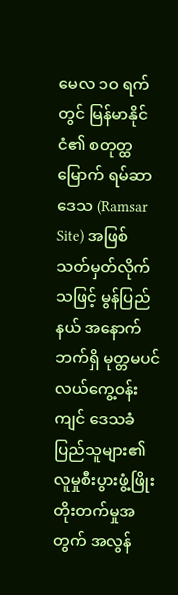မေလ ၁ဝ ရက်တွင် မြန်မာနိုင်ငံ၏ စတုတ္ထမြောက် ရမ်ဆာဒေသ (Ramsar Site) အဖြစ် သတ်မှတ်လိုက်သဖြင့် မွန်ပြည်နယ် အနောက်ဘက်ရှိ မုတ္တမပင်လယ်ကွေ့ဝန်းကျင် ဒေသခံပြည်သူများ၏ လူမှုစီးပွားဖွံ့ဖြိုးတိုးတက်မှုအတွက် အလွန်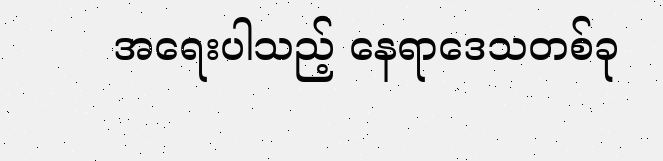အရေးပါသည့် နေရာဒေသတစ်ခု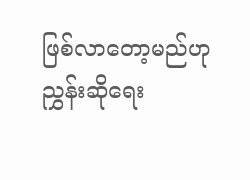ဖြစ်လာတော့မည်ဟု ညွှန်းဆိုရေး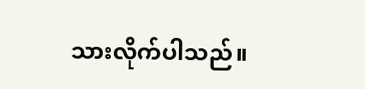သားလိုက်ပါသည်။